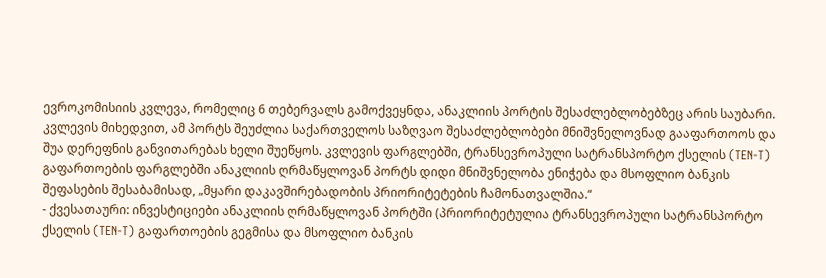ევროკომისიის კვლევა, რომელიც 6 თებერვალს გამოქვეყნდა, ანაკლიის პორტის შესაძლებლობებზეც არის საუბარი. კვლევის მიხედვით, ამ პორტს შეუძლია საქართველოს საზღვაო შესაძლებლობები მნიშვნელოვნად გააფართოოს და შუა დერეფნის განვითარებას ხელი შუეწყოს. კვლევის ფარგლებში, ტრანსევროპული სატრანსპორტო ქსელის (TEN-T) გაფართოების ფარგლებში ანაკლიის ღრმაწყლოვან პორტს დიდი მნიშვნელობა ენიჭება და მსოფლიო ბანკის შეფასების შესაბამისად, „მყარი დაკავშირებადობის პრიორიტეტების ჩამონათვალშია.“
- ქვესათაური: ინვესტიციები ანაკლიის ღრმაწყლოვან პორტში (პრიორიტეტულია ტრანსევროპული სატრანსპორტო ქსელის (TEN-T) გაფართოების გეგმისა და მსოფლიო ბანკის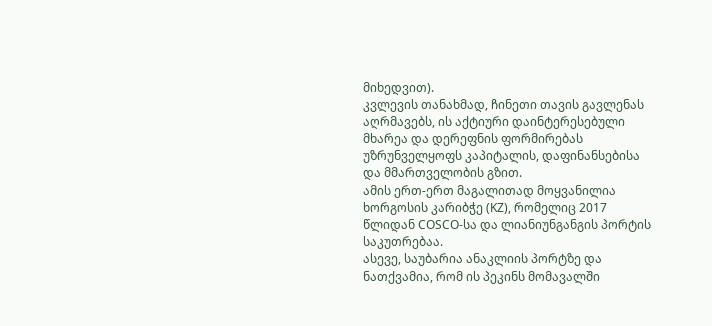მიხედვით).
კვლევის თანახმად, ჩინეთი თავის გავლენას აღრმავებს, ის აქტიური დაინტერესებული მხარეა და დერეფნის ფორმირებას უზრუნველყოფს კაპიტალის, დაფინანსებისა და მმართველობის გზით.
ამის ერთ-ერთ მაგალითად მოყვანილია ხორგოსის კარიბჭე (KZ), რომელიც 2017 წლიდან COSCO-სა და ლიანიუნგანგის პორტის საკუთრებაა.
ასევე, საუბარია ანაკლიის პორტზე და ნათქვამია, რომ ის პეკინს მომავალში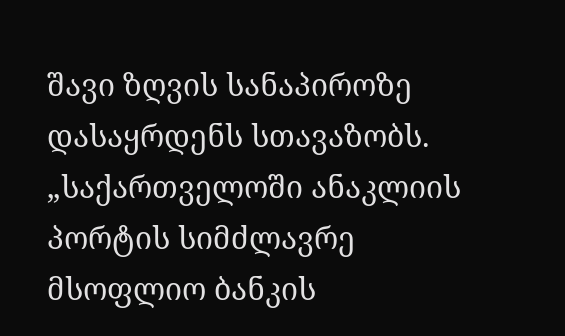შავი ზღვის სანაპიროზე დასაყრდენს სთავაზობს.
„საქართველოში ანაკლიის პორტის სიმძლავრე მსოფლიო ბანკის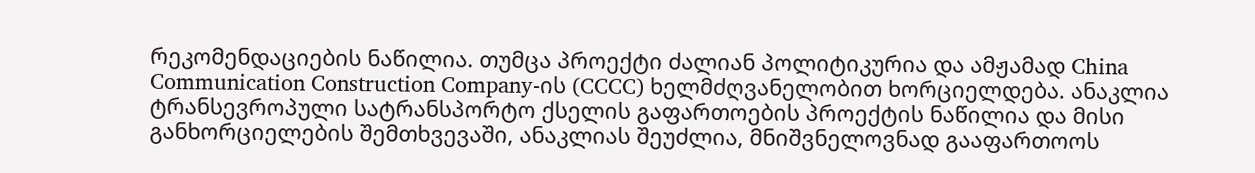რეკომენდაციების ნაწილია. თუმცა პროექტი ძალიან პოლიტიკურია და ამჟამად China Communication Construction Company-ის (CCCC) ხელმძღვანელობით ხორციელდება. ანაკლია ტრანსევროპული სატრანსპორტო ქსელის გაფართოების პროექტის ნაწილია და მისი განხორციელების შემთხვევაში, ანაკლიას შეუძლია, მნიშვნელოვნად გააფართოოს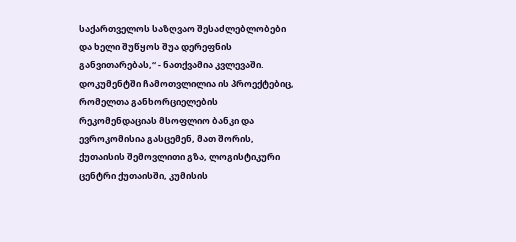საქართველოს საზღვაო შესაძლებლობები და ხელი შუწყოს შუა დერეფნის განვითარებას,“ - ნათქვამია კვლევაში.
დოკუმენტში ჩამოთვლილია ის პროექტებიც, რომელთა განხორციელების რეკომენდაციას მსოფლიო ბანკი და ევროკომისია გასცემენ, მათ შორის, ქუთაისის შემოვლითი გზა, ლოგისტიკური ცენტრი ქუთაისში, კუმისის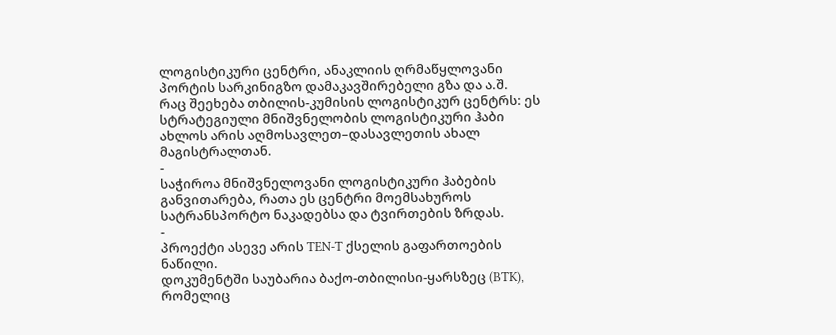ლოგისტიკური ცენტრი, ანაკლიის ღრმაწყლოვანი პორტის სარკინიგზო დამაკავშირებელი გზა და ა.შ.
რაც შეეხება თბილის-კუმისის ლოგისტიკურ ცენტრს: ეს სტრატეგიული მნიშვნელობის ლოგისტიკური ჰაბი ახლოს არის აღმოსავლეთ–დასავლეთის ახალ მაგისტრალთან.
-
საჭიროა მნიშვნელოვანი ლოგისტიკური ჰაბების განვითარება, რათა ეს ცენტრი მოემსახუროს სატრანსპორტო ნაკადებსა და ტვირთების ზრდას.
-
პროექტი ასევე არის TEN-T ქსელის გაფართოების ნაწილი.
დოკუმენტში საუბარია ბაქო-თბილისი-ყარსზეც (BTK), რომელიც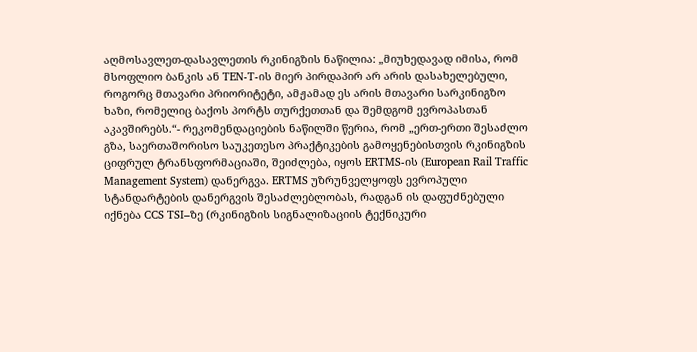აღმოსავლეთ-დასავლეთის რკინიგზის ნაწილია: „მიუხედავად იმისა, რომ მსოფლიო ბანკის ან TEN-T-ის მიერ პირდაპირ არ არის დასახელებული, როგორც მთავარი პრიორიტეტი, ამჟამად ეს არის მთავარი სარკინიგზო ხაზი, რომელიც ბაქოს პორტს თურქეთთან და შემდგომ ევროპასთან აკავშირებს.“- რეკომენდაციების ნაწილში წერია, რომ „ერთ-ერთი შესაძლო გზა, საერთაშორისო საუკეთესო პრაქტიკების გამოყენებისთვის რკინიგზის ციფრულ ტრანსფორმაციაში, შეიძლება, იყოს ERTMS-ის (European Rail Traffic Management System) დანერგვა. ERTMS უზრუნველყოფს ევროპული სტანდარტების დანერგვის შესაძლებლობას, რადგან ის დაფუძნებული იქნება CCS TSI–ზე (რკინიგზის სიგნალიზაციის ტექნიკური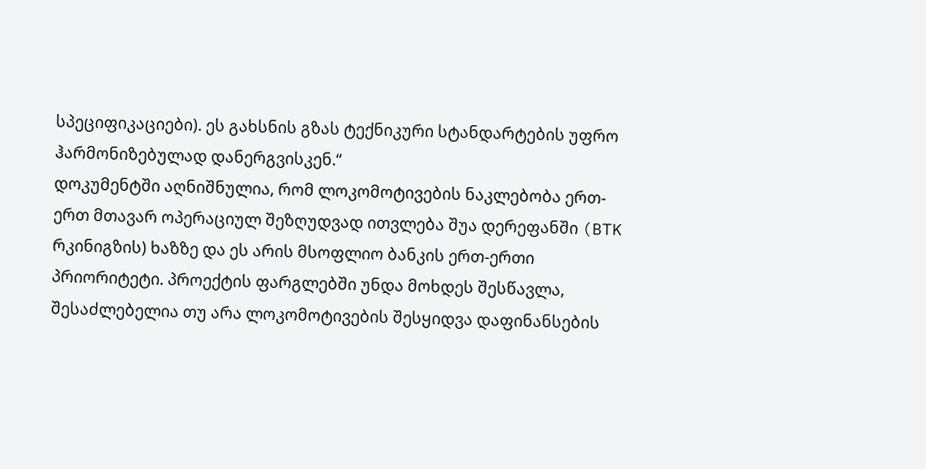სპეციფიკაციები). ეს გახსნის გზას ტექნიკური სტანდარტების უფრო ჰარმონიზებულად დანერგვისკენ.“
დოკუმენტში აღნიშნულია, რომ ლოკომოტივების ნაკლებობა ერთ-ერთ მთავარ ოპერაციულ შეზღუდვად ითვლება შუა დერეფანში (BTK რკინიგზის) ხაზზე და ეს არის მსოფლიო ბანკის ერთ-ერთი პრიორიტეტი. პროექტის ფარგლებში უნდა მოხდეს შესწავლა, შესაძლებელია თუ არა ლოკომოტივების შესყიდვა დაფინანსების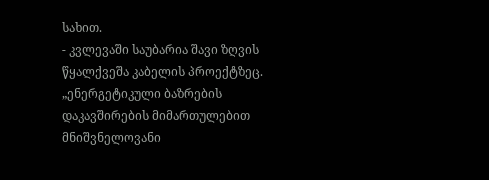სახით.
- კვლევაში საუბარია შავი ზღვის წყალქვეშა კაბელის პროექტზეც.
„ენერგეტიკული ბაზრების დაკავშირების მიმართულებით მნიშვნელოვანი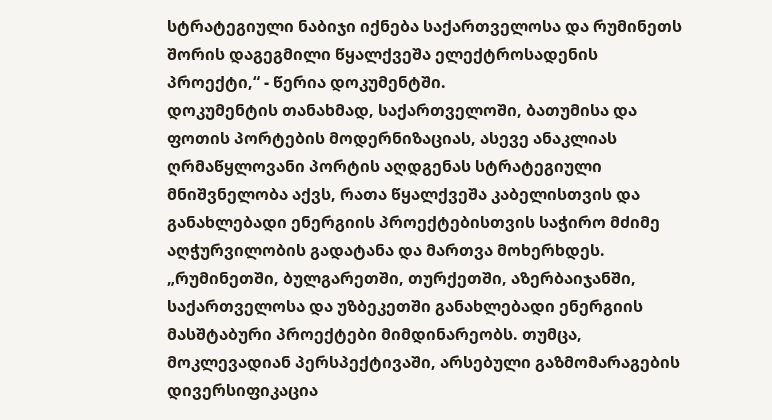სტრატეგიული ნაბიჯი იქნება საქართველოსა და რუმინეთს შორის დაგეგმილი წყალქვეშა ელექტროსადენის პროექტი,“ - წერია დოკუმენტში.
დოკუმენტის თანახმად, საქართველოში, ბათუმისა და ფოთის პორტების მოდერნიზაციას, ასევე ანაკლიას ღრმაწყლოვანი პორტის აღდგენას სტრატეგიული მნიშვნელობა აქვს, რათა წყალქვეშა კაბელისთვის და განახლებადი ენერგიის პროექტებისთვის საჭირო მძიმე აღჭურვილობის გადატანა და მართვა მოხერხდეს.
„რუმინეთში, ბულგარეთში, თურქეთში, აზერბაიჯანში, საქართველოსა და უზბეკეთში განახლებადი ენერგიის მასშტაბური პროექტები მიმდინარეობს. თუმცა, მოკლევადიან პერსპექტივაში, არსებული გაზმომარაგების დივერსიფიკაცია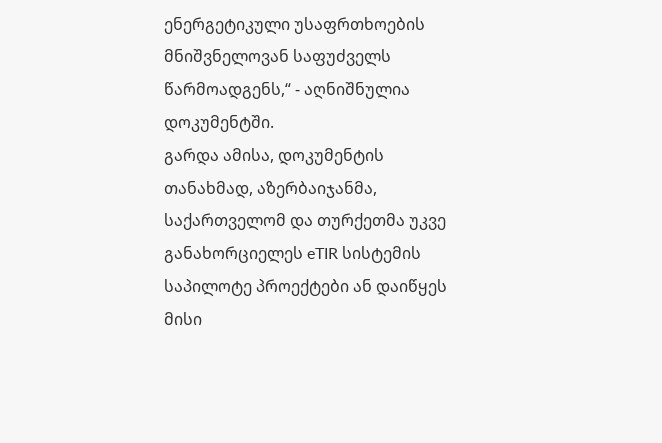ენერგეტიკული უსაფრთხოების მნიშვნელოვან საფუძველს წარმოადგენს,“ - აღნიშნულია დოკუმენტში.
გარდა ამისა, დოკუმენტის თანახმად, აზერბაიჯანმა, საქართველომ და თურქეთმა უკვე განახორციელეს eTIR სისტემის საპილოტე პროექტები ან დაიწყეს მისი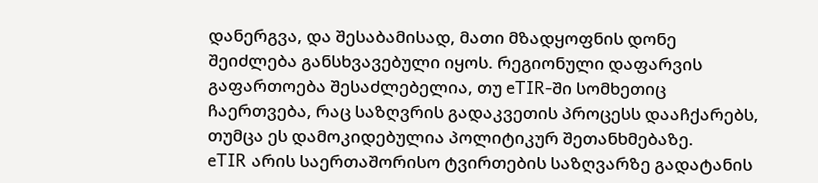დანერგვა, და შესაბამისად, მათი მზადყოფნის დონე შეიძლება განსხვავებული იყოს. რეგიონული დაფარვის გაფართოება შესაძლებელია, თუ eTIR-ში სომხეთიც ჩაერთვება, რაც საზღვრის გადაკვეთის პროცესს დააჩქარებს, თუმცა ეს დამოკიდებულია პოლიტიკურ შეთანხმებაზე.
eTIR არის საერთაშორისო ტვირთების საზღვარზე გადატანის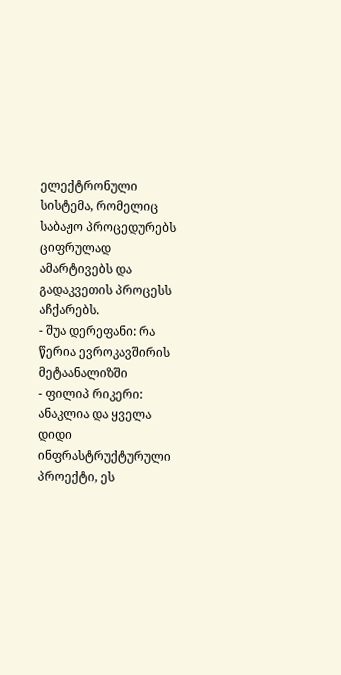ელექტრონული სისტემა, რომელიც საბაჟო პროცედურებს ციფრულად ამარტივებს და გადაკვეთის პროცესს აჩქარებს.
- შუა დერეფანი: რა წერია ევროკავშირის მეტაანალიზში
- ფილიპ რიკერი: ანაკლია და ყველა დიდი ინფრასტრუქტურული პროექტი, ეს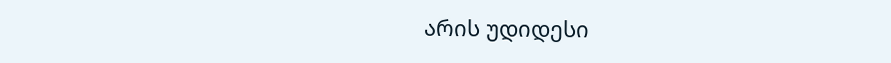არის უდიდესი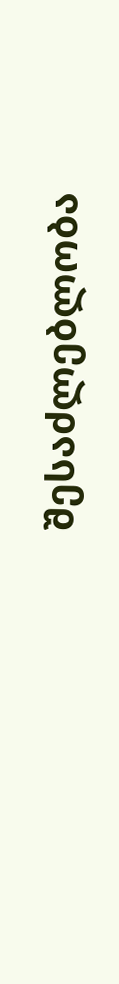შესაძლებლობა